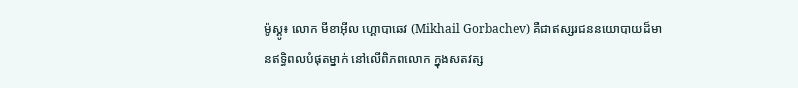ម៉ូស្គូ៖ លោក មីខាអ៊ីល ហ្គោបាឆេវ (Mikhail Gorbachev) គឺជាឥស្សរជននយោបាយដ៏មានឥទ្ធិពលបំផុតម្នាក់ នៅលើពិភពលោក ក្នុងសតវត្ស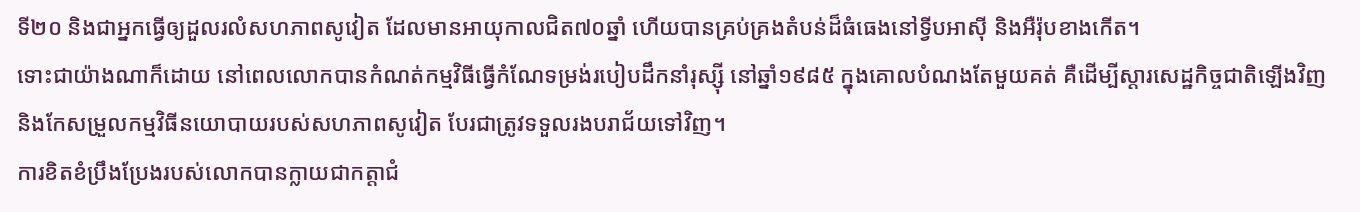ទី២០ និងជាអ្នកធ្វើឲ្យដួលរលំសហភាពសូវៀត ដែលមានអាយុកាលជិត៧០ឆ្នាំ ហើយបានគ្រប់គ្រងតំបន់ដ៏ធំធេងនៅទ្វីបអាស៊ី និងអឺរ៉ុបខាងកើត។
ទោះជាយ៉ាងណាក៏ដោយ នៅពេលលោកបានកំណត់កម្មវិធីធ្វើកំណែទម្រង់របៀបដឹកនាំរុស្ស៊ី នៅឆ្នាំ១៩៨៥ ក្នុងគោលបំណងតែមួយគត់ គឺដើម្បីស្តារសេដ្ឋកិច្ចជាតិឡើងវិញ និងកែសម្រួលកម្មវិធីនយោបាយរបស់សហភាពសូវៀត បែរជាត្រូវទទួលរងបរាជ័យទៅវិញ។
ការខិតខំប្រឹងប្រែងរបស់លោកបានក្លាយជាកត្តាជំ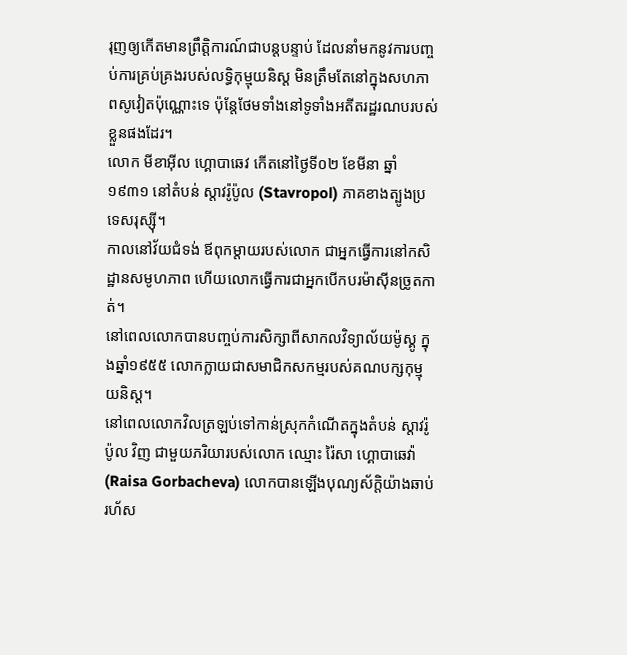រុញឲ្យកើតមានព្រឹត្តិការណ៍ជាបន្តបន្ទាប់ ដែលនាំមកនូវការបញ្ចប់ការគ្រប់គ្រងរបស់លទ្ធិកុម្មុយនិស្ត មិនត្រឹមតែនៅក្នុងសហភាពសូវៀតប៉ុណ្ណោះទេ ប៉ុន្តែថែមទាំងនៅទូទាំងអតីតរដ្ឋរណបរបស់ខ្លួនផងដែរ។
លោក មីខាអ៊ីល ហ្គោបាឆេវ កើតនៅថ្ងៃទី០២ ខែមីនា ឆ្នាំ១៩៣១ នៅតំបន់ ស្តាវរ៉ូប៉ូល (Stavropol) ភាគខាងត្បូងប្រទេសរុស្ស៊ី។
កាលនៅវ័យជំទង់ ឪពុកម្តាយរបស់លោក ជាអ្នកធ្វើការនៅកសិដ្ឋានសមូហភាព ហើយលោកធ្វើការជាអ្នកបើកបរម៉ាស៊ីនច្រូតកាត់។
នៅពេលលោកបានបញ្ចប់ការសិក្សាពីសាកលវិទ្យាល័យម៉ូស្គូ ក្នុងឆ្នាំ១៩៥៥ លោកក្លាយជាសមាជិកសកម្មរបស់គណបក្សកុម្មុយនិស្ត។
នៅពេលលោកវិលត្រឡប់ទៅកាន់ស្រុកកំណើតក្នុងតំបន់ ស្តាវរ៉ូប៉ូល វិញ ជាមួយភរិយារបស់លោក ឈ្មោះ រ៉ៃសា ហ្គោបាឆេវ៉ា (Raisa Gorbacheva) លោកបានឡើងបុណ្យស័ក្តិយ៉ាងឆាប់រហ័ស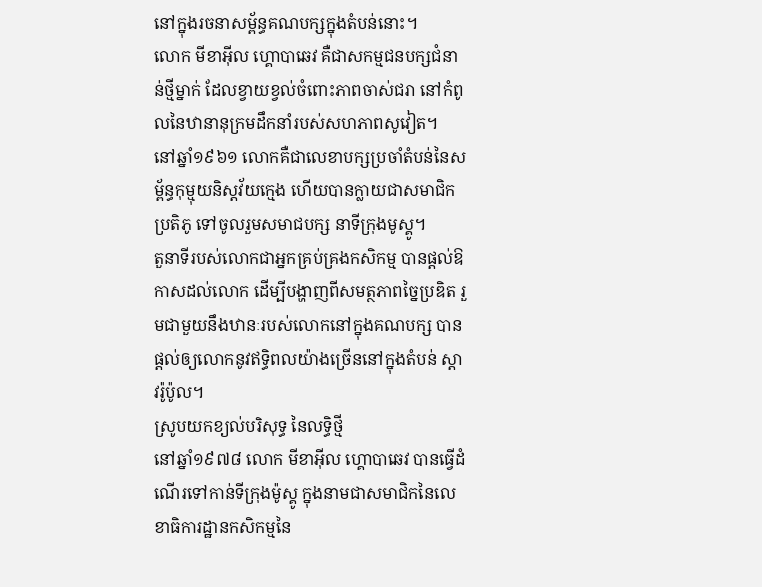នៅក្នុងរចនាសម្ព័ន្ធគណបក្សក្នុងតំបន់នោះ។
លោក មីខាអ៊ីល ហ្គោបាឆេវ គឺជាសកម្មជនបក្សជំនាន់ថ្មីម្នាក់ ដែលខ្វាយខ្វល់ចំពោះភាពចាស់ជរា នៅកំពូលនៃឋានានុក្រមដឹកនាំរបស់សហភាពសូវៀត។
នៅឆ្នាំ១៩៦១ លោកគឺជាលេខាបក្សប្រចាំតំបន់នៃសម្ព័ន្ធកុម្មុយនិស្តវ័យក្មេង ហើយបានក្លាយជាសមាជិកប្រតិភូ ទៅចូលរួមសមាជបក្ស នាទីក្រុងមូស្គូ។
តួនាទីរបស់លោកជាអ្នកគ្រប់គ្រងកសិកម្ម បានផ្តល់ឱកាសដល់លោក ដើម្បីបង្ហាញពីសមត្ថភាពច្នៃប្រឌិត រួមជាមួយនឹងឋានៈរបស់លោកនៅក្នុងគណបក្ស បានផ្តល់ឲ្យលោកនូវឥទ្ធិពលយ៉ាងច្រើននៅក្នុងតំបន់ ស្តាវរ៉ូប៉ូល។
ស្រូបយកខ្យល់បរិសុទ្ធ នៃលទ្ធិថ្មី
នៅឆ្នាំ១៩៧៨ លោក មីខាអ៊ីល ហ្គោបាឆេវ បានធ្វើដំណើរទៅកាន់ទីក្រុងម៉ូស្គូ ក្នុងនាមជាសមាជិកនៃលេខាធិការដ្ឋានកសិកម្មនៃ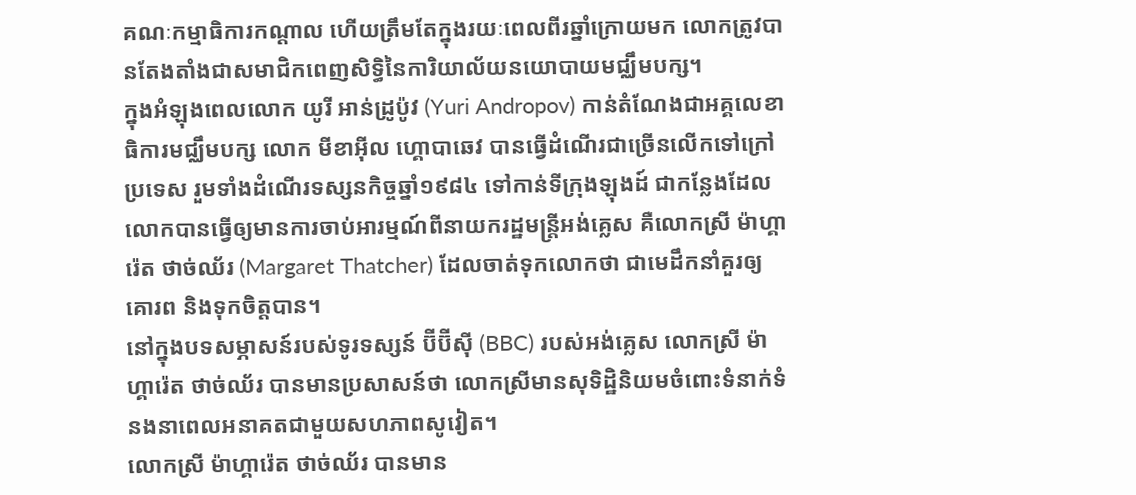គណៈកម្មាធិការកណ្តាល ហើយត្រឹមតែក្នុងរយៈពេលពីរឆ្នាំក្រោយមក លោកត្រូវបានតែងតាំងជាសមាជិកពេញសិទ្ធិនៃការិយាល័យនយោបាយមជ្ឈឹមបក្ស។
ក្នុងអំឡុងពេលលោក យូរី អាន់ដ្រូប៉ូវ (Yuri Andropov) កាន់តំណែងជាអគ្គលេខាធិការមជ្ឈឹមបក្ស លោក មីខាអ៊ីល ហ្គោបាឆេវ បានធ្វើដំណើរជាច្រើនលើកទៅក្រៅប្រទេស រួមទាំងដំណើរទស្សនកិច្ចឆ្នាំ១៩៨៤ ទៅកាន់ទីក្រុងឡុងដ៍ ជាកន្លែងដែលលោកបានធ្វើឲ្យមានការចាប់អារម្មណ៍ពីនាយករដ្ឋមន្ត្រីអង់គ្លេស គឺលោកស្រី ម៉ាហ្គារ៉េត ថាច់ឈ័រ (Margaret Thatcher) ដែលចាត់ទុកលោកថា ជាមេដឹកនាំគួរឲ្យគោរព និងទុកចិត្តបាន។
នៅក្នុងបទសម្ភាសន៍របស់ទូរទស្សន៍ ប៊ីប៊ីស៊ី (BBC) របស់អង់គ្លេស លោកស្រី ម៉ាហ្គារ៉េត ថាច់ឈ័រ បានមានប្រសាសន៍ថា លោកស្រីមានសុទិដ្ឋិនិយមចំពោះទំនាក់ទំនងនាពេលអនាគតជាមួយសហភាពសូវៀត។
លោកស្រី ម៉ាហ្គារ៉េត ថាច់ឈ័រ បានមាន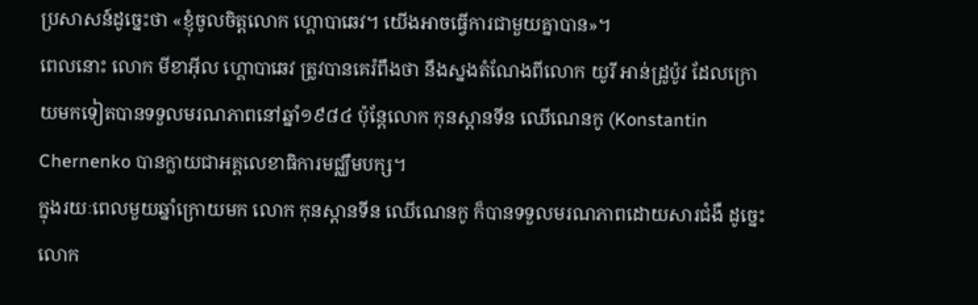ប្រសាសន៍ដូច្នេះថា «ខ្ញុំចូលចិត្តលោក ហ្គោបាឆេវ។ យើងអាចធ្វើការជាមួយគ្នាបាន»។
ពេលនោះ លោក មីខាអ៊ីល ហ្គោបាឆេវ ត្រូវបានគេរំពឹងថា នឹងស្នងតំណែងពីលោក យូរី អាន់ដ្រូប៉ូវ ដែលក្រោយមកទៀតបានទទួលមរណភាពនៅឆ្នាំ១៩៨៤ ប៉ុន្តែលោក កុនស្តានទីន ឈើណេនកូ (Konstantin Chernenko បានក្លាយជាអគ្គលេខាធិការមជ្ឈឹមបក្ស។
ក្នុងរយៈពេលមួយឆ្នាំក្រោយមក លោក កុនស្តានទីន ឈើណេនកូ ក៏បានទទួលមរណភាពដោយសារជំងឺ ដូច្នេះលោក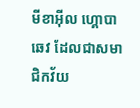មីខាអ៊ីល ហ្គោបាឆេវ ដែលជាសមាជិកវ័យ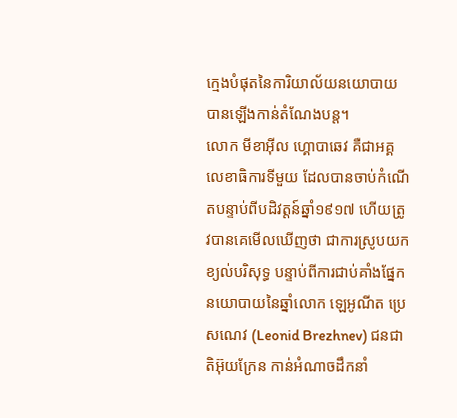ក្មេងបំផុតនៃការិយាល័យនយោបាយ បានឡើងកាន់តំណែងបន្ត។
លោក មីខាអ៊ីល ហ្គោបាឆេវ គឺជាអគ្គលេខាធិការទីមួយ ដែលបានចាប់កំណើតបន្ទាប់ពីបដិវត្តន៍ឆ្នាំ១៩១៧ ហើយត្រូវបានគេមើលឃើញថា ជាការស្រូបយកខ្យល់បរិសុទ្ធ បន្ទាប់ពីការជាប់គាំងផ្នែកនយោបាយនៃឆ្នាំលោក ឡេអូណីត ប្រេសណេវ (Leonid Brezhnev) ជនជាតិអ៊ុយក្រែន កាន់អំណាចដឹកនាំ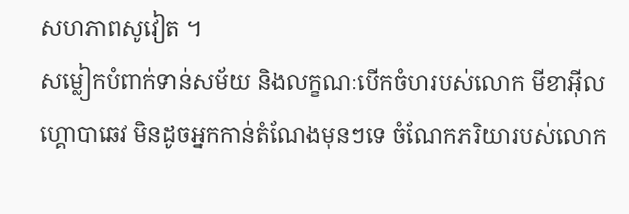សហភាពសូវៀត ។
សម្លៀកបំពាក់ទាន់សម័យ និងលក្ខណៈបើកចំហរបស់លោក មីខាអ៊ីល ហ្គោបាឆេវ មិនដូចអ្នកកាន់តំណែងមុនៗទេ ចំណែកភរិយារបស់លោក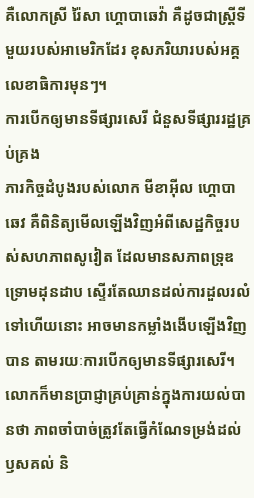គឺលោកស្រី រ៉ៃសា ហ្គោបាឆេវ៉ា គឺដូចជាស្ត្រីទីមួយរបស់អាមេរិកដែរ ខុសភរិយារបស់អគ្គលេខាធិការមុនៗ។
ការបើកឲ្យមានទីផ្សារសេរី ជំនួសទីផ្សាររដ្ឋគ្រប់គ្រង
ភារកិច្ចដំបូងរបស់លោក មីខាអ៊ីល ហ្គោបាឆេវ គឺពិនិត្យមើលឡើងវិញអំពីសេដ្ឋកិច្ចរបស់សហភាពសូវៀត ដែលមានសភាពទ្រុឌទ្រោមដុនដាប ស្ទើរតែឈានដល់ការដួលរលំទៅហើយនោះ អាចមានកម្លាំងងើបឡើងវិញបាន តាមរយៈការបើកឲ្យមានទីផ្សារសេរី។
លោកក៏មានប្រាជ្ញាគ្រប់គ្រាន់ក្នុងការយល់បានថា ភាពចាំបាច់ត្រូវតែធ្វើកំណែទម្រង់ដល់ឫសគល់ និ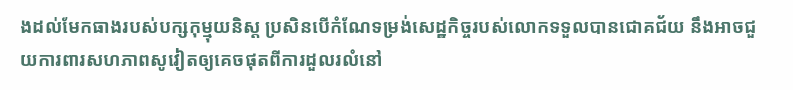ងដល់មែកធាងរបស់បក្សកុម្មុយនិស្ត ប្រសិនបើកំណែទម្រង់សេដ្ឋកិច្ចរបស់លោកទទួលបានជោគជ័យ នឹងអាចជួយការពារសហភាពសូវៀតឲ្យគេចផុតពីការដួលរលំនៅ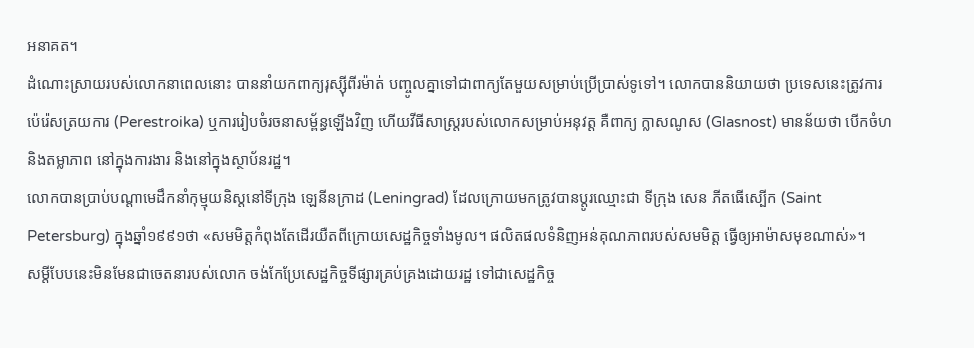អនាគត។
ដំណោះស្រាយរបស់លោកនាពេលនោះ បាននាំយកពាក្យរុស្ស៊ីពីរម៉ាត់ បញ្ចូលគ្នាទៅជាពាក្យតែមួយសម្រាប់ប្រើប្រាស់ទូទៅ។ លោកបាននិយាយថា ប្រទេសនេះត្រូវការ ប៉េរ៉េសត្រយការ (Perestroika) ឬការរៀបចំរចនាសម្ព័ន្ធឡើងវិញ ហើយវីធីសាស្ត្ររបស់លោកសម្រាប់អនុវត្ត គឺពាក្យ ក្លាសណូស (Glasnost) មានន័យថា បើកចំហ និងតម្លាភាព នៅក្នុងការងារ និងនៅក្នុងស្ថាប័នរដ្ឋ។
លោកបានប្រាប់បណ្តាមេដឹកនាំកុម្មុយនិស្តនៅទីក្រុង ឡេនីនក្រាដ (Leningrad) ដែលក្រោយមកត្រូវបានប្តូរឈ្មោះជា ទីក្រុង សេន ភីតធើស្បើក (Saint Petersburg) ក្នុងឆ្នាំ១៩៩១ថា «សមមិត្តកំពុងតែដើរយឺតពីក្រោយសេដ្ឋកិច្ចទាំងមូល។ ផលិតផលទំនិញអន់គុណភាពរបស់សមមិត្ត ធ្វើឲ្យអាម៉ាសមុខណាស់»។
សម្តីបែបនេះមិនមែនជាចេតនារបស់លោក ចង់កែប្រែសេដ្ឋកិច្ចទីផ្សារគ្រប់គ្រងដោយរដ្ឋ ទៅជាសេដ្ឋកិច្ច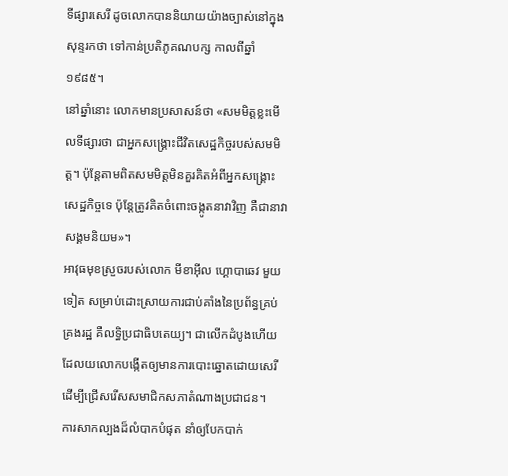ទីផ្សារសេរី ដូចលោកបាននិយាយយ៉ាងច្បាស់នៅក្នុងសុន្ទរកថា ទៅកាន់ប្រតិភូគណបក្ស កាលពីឆ្នាំ១៩៨៥។
នៅឆ្នាំនោះ លោកមានប្រសាសន៍ថា «សមមិត្តខ្លះមើលទីផ្សារថា ជាអ្នកសង្គ្រោះជីវិតសេដ្ឋកិច្ចរបស់សមមិត្ត។ ប៉ុន្តែតាមពិតសមមិត្តមិនគួរគិតអំពីអ្នកសង្គ្រោះសេដ្ឋកិច្ចទេ ប៉ុន្តែត្រូវគិតចំពោះចង្កូតនាវាវិញ គឺជានាវាសង្គមនិយម»។
អាវុធមុខស្រួចរបស់លោក មីខាអ៊ីល ហ្គោបាឆេវ មួយទៀត សម្រាប់ដោះស្រាយការជាប់គាំងនៃប្រព័ន្ធគ្រប់គ្រងរដ្ឋ គឺលទ្ធិប្រជាធិបតេយ្យ។ ជាលើកដំបូងហើយ ដែលយលោកបង្កើតឲ្យមានការបោះឆ្នោតដោយសេរី ដើម្បីជ្រើសរើសសមាជិកសភាតំណាងប្រជាជន។
ការសាកល្បងដ៏លំបាកបំផុត នាំឲ្យបែកបាក់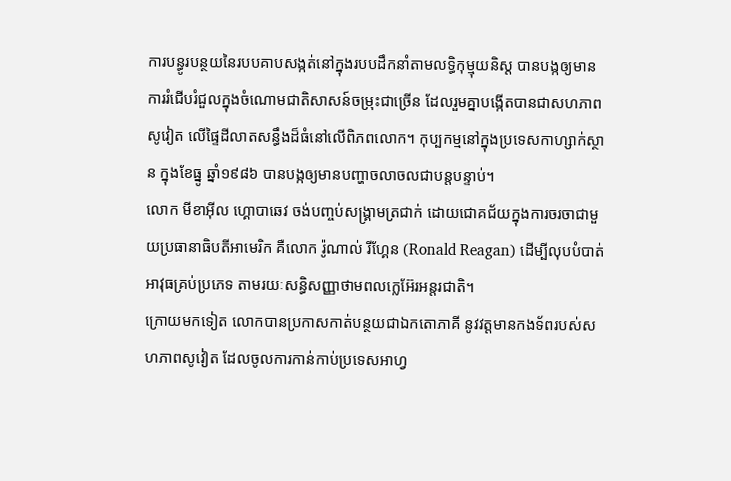ការបន្ធូរបន្ថយនៃរបបគាបសង្កត់នៅក្នុងរបបដឹកនាំតាមលទ្ធិកុម្មុយនិស្ត បានបង្កឲ្យមានការរំជើបរំជួលក្នុងចំណោមជាតិសាសន៍ចម្រុះជាច្រើន ដែលរួមគ្នាបង្កើតបានជាសហភាពសូវៀត លើផ្ទៃដីលាតសន្ធឹងដ៏ធំនៅលើពិភពលោក។ កុប្បកម្មនៅក្នុងប្រទេសកាហ្សាក់ស្ថាន ក្នុងខែធ្នូ ឆ្នាំ១៩៨៦ បានបង្កឲ្យមានបញ្ហាចលាចលជាបន្តបន្ទាប់។
លោក មីខាអ៊ីល ហ្គោបាឆេវ ចង់បញ្ចប់សង្គ្រាមត្រជាក់ ដោយជោគជ័យក្នុងការចរចាជាមួយប្រធានាធិបតីអាមេរិក គឺលោក រ៉ូណាល់ រីហ្គែន (Ronald Reagan) ដើម្បីលុបបំបាត់អាវុធគ្រប់ប្រភេទ តាមរយៈសន្ធិសញ្ញាថាមពលក្លេអ៊ែរអន្តរជាតិ។
ក្រោយមកទៀត លោកបានប្រកាសកាត់បន្ថយជាឯកតោភាគី នូវវត្តមានកងទ័ពរបស់សហភាពសូវៀត ដែលចូលការកាន់កាប់ប្រទេសអាហ្វ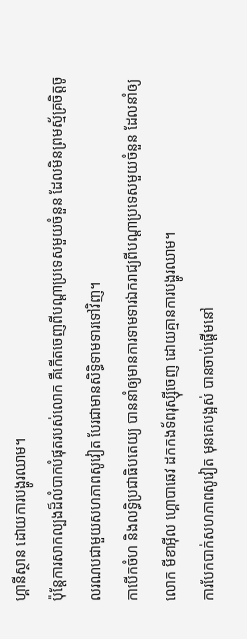ហ្គានីស្ថាន ដោយការបង្ហូរឈាម។
ប៉ុន្តែការសាកល្បងដ៏លំបាកបំផុតរបស់លោក គឺកើតចេញពីបណ្តាប្រទេសមួយចំនួន ដែលមិនព្រមស្ម័គ្រចិត្តចូលរណបជាមួយសហភាពសូវៀត បែរជាមានសិទ្ធិទាមទារទៅវិញ។
កាបើកចំហ និងលទ្ធិប្រជាធិបតេយ្យ បាននាំឲ្យមានការទាមទារឯករាជ្យពីបណ្តាប្រទេសមួយចំនួន ដែលនាំឲ្យលោក មីខាអ៊ីល ហ្គោបាឆេវ ដកកងទ័ពរុស្ស៊ីចេញ ដោយគ្មានការបង្ហូរឈាម។
ការបែកបាក់សហភាពសូវៀត មុនគេបង្អស់ បានចាប់ផ្តើមនៅ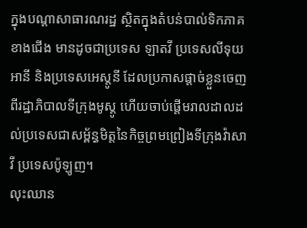ក្នុងបណ្តាសាធារណរដ្ឋ ស្ថិតក្នុងតំបន់បាល់ទិកភាគខាងជើង មានដូចជាប្រទេស ឡាតវី ប្រទេសលីទុយអានី និងប្រទេសអេស្តូនី ដែលប្រកាសផ្តាច់ខ្លួនចេញពីរដ្ឋាភិបាលទីក្រុងមូស្គូ ហើយចាប់ផ្តើមរាលដាលដល់ប្រទេសជាសម្ព័ន្ធមិត្តនៃកិច្ចព្រមព្រៀងទីក្រុងវ៉ាសាវី ប្រទេសប៉ូឡូញ។
លុះឈាន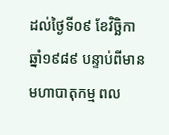ដល់ថ្ងៃទី០៩ ខែវិច្ឆិកា ឆ្នាំ១៩៨៩ បន្ទាប់ពីមានមហាបាតុកម្ម ពល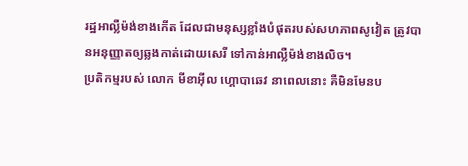រដ្ឋអាល្លឺម៉ង់ខាងកើត ដែលជាមនុស្សខ្លាំងបំផុតរបស់សហភាពសូវៀត ត្រូវបានអនុញ្ញាតឲ្យឆ្លងកាត់ដោយសេរី ទៅកាន់អាល្លឺម៉ង់ខាងលិច។
ប្រតិកម្មរបស់ លោក មីខាអ៊ីល ហ្គោបាឆេវ នាពេលនោះ គឺមិនមែនប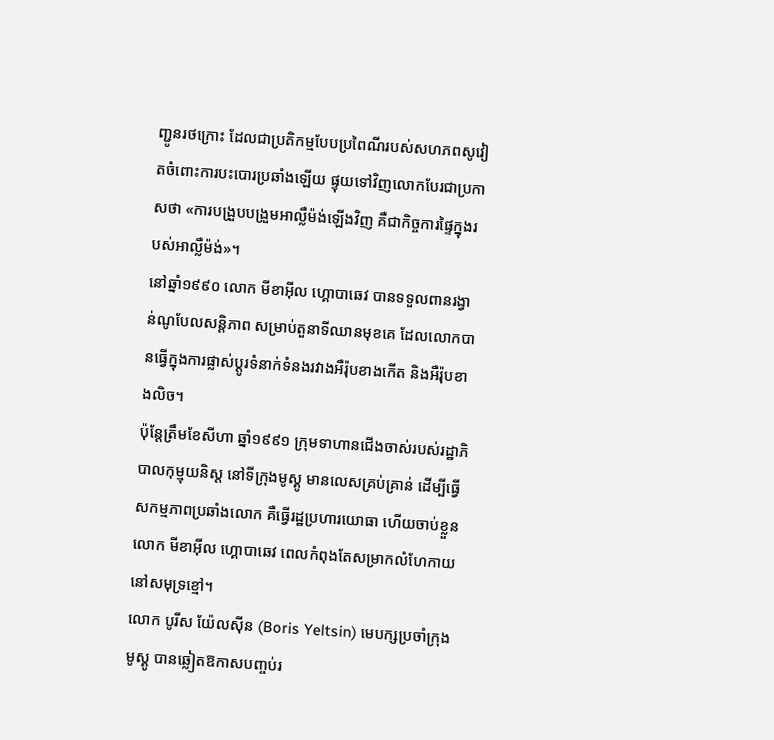ញ្ជូនរថក្រោះ ដែលជាប្រតិកម្មបែបប្រពៃណីរបស់សហភពសូវៀតចំពោះការបះបោរប្រឆាំងឡើយ ផ្ទុយទៅវិញលោកបែរជាប្រកាសថា «ការបង្រួបបង្រួមអាល្លឺម៉ង់ឡើងវិញ គឺជាកិច្ចការផ្ទៃក្នុងរបស់អាល្លឺម៉ង់»។
នៅឆ្នាំ១៩៩០ លោក មីខាអ៊ីល ហ្គោបាឆេវ បានទទួលពានរង្វាន់ណូបែលសន្តិភាព សម្រាប់តួនាទីឈានមុខគេ ដែលលោកបានធ្វើក្នុងការផ្លាស់ប្តូរទំនាក់ទំនងរវាងអឺរ៉ុបខាងកើត និងអឺរ៉ុបខាងលិច។
ប៉ុន្តែត្រឹមខែសីហា ឆ្នាំ១៩៩១ ក្រុមទាហានជើងចាស់របស់រដ្ឋាភិបាលកុម្មុយនិស្ត នៅទីក្រុងមូស្គូ មានលេសគ្រប់គ្រាន់ ដើម្បីធ្វើសកម្មភាពប្រឆាំងលោក គឺធ្វើរដ្ឋប្រហារយោធា ហើយចាប់ខ្លួនលោក មីខាអ៊ីល ហ្គោបាឆេវ ពេលកំពុងតែសម្រាកលំហែកាយ នៅសមុទ្រខ្មៅ។
លោក បូរីស យ៉ែលស៊ីន (Boris Yeltsin) មេបក្សប្រចាំក្រុងមូស្គូ បានឆ្លៀតឱកាសបញ្ចប់រ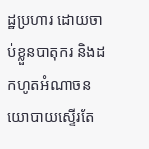ដ្ឋប្រហារ ដោយចាប់ខ្លួនបាតុករ និងដកហូតអំណាចនយោបាយស្ទើរតែ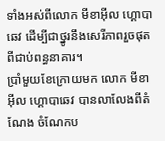ទាំងអស់ពីលោក មីខាអ៊ីល ហ្គោបាឆេវ ដើម្បីជាថ្នូរនឹងសេរីភាពរួចផុតពីជាប់ពន្ធនាគារ។
ប្រាំមួយខែក្រោយមក លោក មីខាអ៊ីល ហ្គោបាឆេវ បានលាលែងពីតំណែង ចំណែកប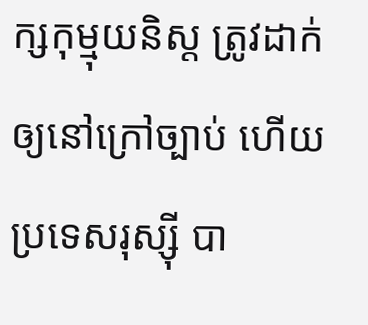ក្សកុម្មុយនិស្ត ត្រូវដាក់ឲ្យនៅក្រៅច្បាប់ ហើយប្រទេសរុស្ស៊ី បា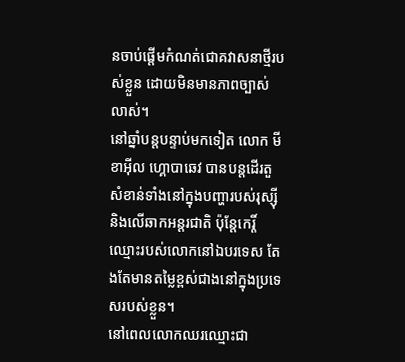នចាប់ផ្តើមកំណត់ជោគវាសនាថ្មីរបស់ខ្លួន ដោយមិនមានភាពច្បាស់លាស់។
នៅឆ្នាំបន្តបន្ទាប់មកទៀត លោក មីខាអ៊ីល ហ្គោបាឆេវ បានបន្តដើរតួសំខាន់ទាំងនៅក្នុងបញ្ហារបស់រុស្ស៊ី និងលើឆាកអន្តរជាតិ ប៉ុន្តែកេរ្តិ៍ឈ្មោះរបស់លោកនៅឯបរទេស តែងតែមានតម្លៃខ្ពស់ជាងនៅក្នុងប្រទេសរបស់ខ្លួន។
នៅពេលលោកឈរឈ្មោះជា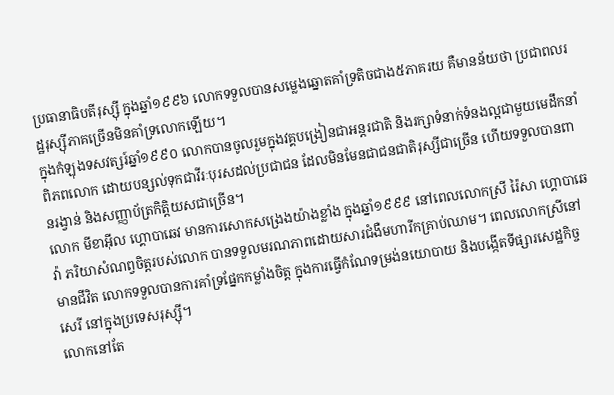ប្រធានាធិបតីរុស្ស៊ី ក្នុងឆ្នាំ១៩៩៦ លោកទទួលបានសម្លេងឆ្នោតគាំទ្រតិចជាង៥ភាគរយ គឺមានន័យថា ប្រជាពលរដ្ឋរុស្ស៊ីភាគច្រើនមិនគាំទ្រលោកឡើយ។
ក្នុងកំឡុងទសវត្សរ៍ឆ្នាំ១៩៩០ លោកបានចូលរួមក្នុងវគ្គបង្រៀនជាអន្តរជាតិ និងរក្សាទំនាក់ទំនងល្អជាមួយមេដឹកនាំពិភពលោក ដោយបន្សល់ទុកជាវីរៈបុរសដល់ប្រជាជន ដែលមិនមែនជាជនជាតិរុស្សីជាច្រើន ហើយទទួលបានពានរង្វាន់ និងសញ្ញាប័ត្រកិត្តិយសជាច្រើន។
លោក មីខាអ៊ីល ហ្គោបាឆេវ មានការសោកសង្រេងយ៉ាងខ្លាំង ក្នុងឆ្នាំ១៩៩៩ នៅពេលលោកស្រី រ៉ៃសា ហ្គោបាឆេវ៉ា ភរិយាសំណព្វចិត្តរបស់លោក បានទទួលមរណភាពដោយសារជំងឺមហារីកគ្រាប់ឈាម។ ពេលលោកស្រីនៅមានជីវិត លោកទទួលបានការគាំទ្រផ្នែកកម្លាំងចិត្ត ក្នុងការធ្វើកំណែទម្រង់នយោបាយ និងបង្កើតទីផ្សារសេដ្ឋកិច្ចសេរី នៅក្នុងប្រទេសរុស្ស៊ី។
លោកនៅតែ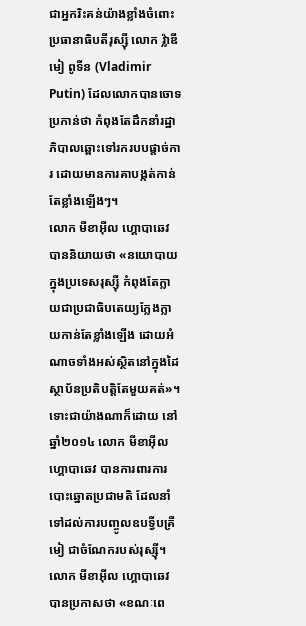ជាអ្នករិះគន់យ៉ាងខ្លាំងចំពោះប្រធានាធិបតីរុស្ស៊ី លោក វ៉្លាឌីមៀ ពូទីន (Vladimir Putin) ដែលលោកបានចោទប្រកាន់ថា កំពុងតែដឹកនាំរដ្ឋាភិបាលឆ្ពោះទៅរករបបផ្តាច់ការ ដោយមានការគាបង្កត់កាន់តែខ្លាំងឡើងៗ។
លោក មីខាអ៊ីល ហ្គោបាឆេវ បាននិយាយថា «នយោបាយក្នុងប្រទេសរុស្ស៊ី កំពុងតែក្លាយជាប្រជាធិបតេយ្យក្លែងក្លាយកាន់តែខ្លាំងឡើង ដោយអំណាចទាំងអស់ស្ថិតនៅក្នុងដៃស្ថាប័នប្រតិបត្តិតែមួយគត់»។
ទោះជាយ៉ាងណាក៏ដោយ នៅឆ្នាំ២០១៤ លោក មីខាអ៊ីល ហ្គោបាឆេវ បានការពារការបោះឆ្នោតប្រជាមតិ ដែលនាំទៅដល់ការបញ្ចូលឧបទ្វីបគ្រីមៀ ជាចំណែករបស់រុស្ស៊ី។
លោក មីខាអ៊ីល ហ្គោបាឆេវ បានប្រកាសថា «ខណៈពេ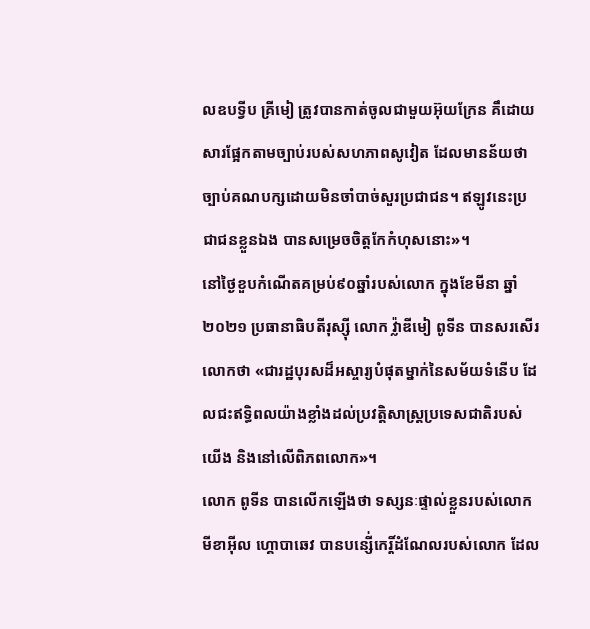លឧបទ្វីប គ្រីមៀ ត្រូវបានកាត់ចូលជាមួយអ៊ុយក្រែន គឹដោយសារផ្អែកតាមច្បាប់របស់សហភាពសូវៀត ដែលមានន័យថា ច្បាប់គណបក្សដោយមិនចាំបាច់សួរប្រជាជន។ ឥឡូវនេះប្រជាជនខ្លួនឯង បានសម្រេចចិត្តកែកំហុសនោះ»។
នៅថ្ងៃខួបកំណើតគម្រប់៩០ឆ្នាំរបស់លោក ក្នុងខែមីនា ឆ្នាំ២០២១ ប្រធានាធិបតីរុស្ស៊ី លោក វ៉្លាឌីមៀ ពូទីន បានសរសើរលោកថា «ជារដ្ឋបុរសដ៏អស្ចារ្យបំផុតម្នាក់នៃសម័យទំនើប ដែលជះឥទ្ធិពលយ៉ាងខ្លាំងដល់ប្រវត្តិសាស្រ្តប្រទេសជាតិរបស់យើង និងនៅលើពិភពលោក»។
លោក ពូទីន បានលើកឡើងថា ទស្សនៈផ្ទាល់ខ្លួនរបស់លោក មីខាអ៊ីល ហ្គោបាឆេវ បានបន្សើ់កេរ្តិ៍ដំណែលរបស់លោក ដែល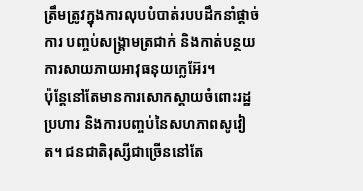ត្រឹមត្រូវក្នុងការលុបបំបាត់របបដឹកនាំផ្តាច់ការ បញ្ចប់សង្គ្រាមត្រជាក់ និងកាត់បន្ថយការសាយភាយអាវុធនុយក្លេអ៊ែរ។
ប៉ុន្តែនៅតែមានការសោកស្ដាយចំពោះរដ្ឋប្រហារ និងការបញ្ចប់នៃសហភាពសូវៀត។ ជនជាតិរុស្សីជាច្រើននៅតែ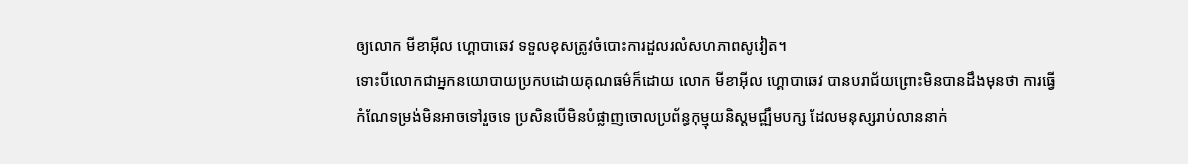ឲ្យលោក មីខាអ៊ីល ហ្គោបាឆេវ ទទួលខុសត្រូវចំបោះការដួលរលំសហភាពសូវៀត។
ទោះបីលោកជាអ្នកនយោបាយប្រកបដោយគុណធម៌ក៏ដោយ លោក មីខាអ៊ីល ហ្គោបាឆេវ បានបរាជ័យព្រោះមិនបានដឹងមុនថា ការធ្វើកំណែទម្រង់មិនអាចទៅរួចទេ ប្រសិនបើមិនបំផ្លាញចោលប្រព័ន្ធកុម្មុយនិស្តមជ្ឍឹមបក្ស ដែលមនុស្សរាប់លាននាក់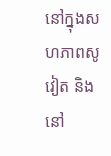នៅក្នុងសហភាពសូវៀត និងនៅ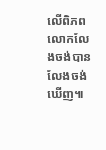លើពិភពលោកលែងចង់បាន លែងចង់ឃើញ៕